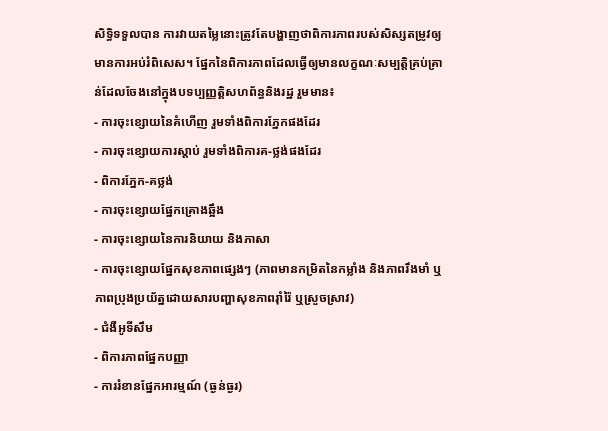សិទ្ធិទទួលបាន ការវាយតម្លៃនោះត្រូវតែបង្ហាញថាពិការភាពរបស់សិស្សតម្រូវឲ្យមានការអប់រំពិសេស។ ផ្នែកនៃពិការភាពដែលធ្វើឲ្យមានលក្ខណៈសម្បត្តិគ្រប់គ្រាន់ដែលចែងនៅក្នុងបទប្បញ្ញត្តិសហព័ន្ធនិងរដ្ឋ រួមមាន៖
- ការចុះខ្សោយនៃគំហើញ រួមទាំងពិការភ្នែកផងដែរ
- ការចុះខ្សោយការស្តាប់ រួមទាំងពិការគ-ថ្លង់ផងដែរ
- ពិការភ្នែក-គថ្លង់
- ការចុះខ្សោយផ្នែកគ្រោងឆ្អឹង
- ការចុះខ្សោយនៃការនិយាយ និងភាសា
- ការចុះខ្សោយផ្នែកសុខភាពផ្សេងៗ (ភាពមានកម្រិតនៃកម្លាំង និងភាពរឹងមាំ ឬភាពប្រុងប្រយ័ត្នដោយសារបញ្ហាសុខភាពរ៉ាំរ៉ៃ ឬស្រួចស្រាវ)
- ជំងឺអូទីសឹម
- ពិការភាពផ្នែកបញ្ញា
- ការរំខានផ្នែកអារម្មណ៍ (ធ្ងន់ធ្ងរ)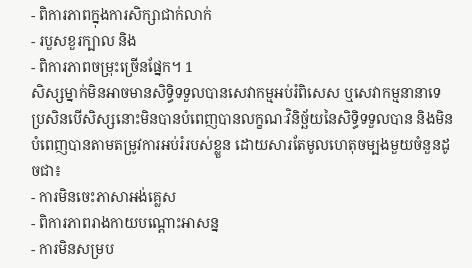- ពិការភាពក្នុងការសិក្សាជាក់លាក់
- របួសខួរក្បាល និង
- ពិការភាពចម្រុះច្រើនផ្នែក។ 1
សិស្សម្នាក់មិនអាចមានសិទ្ធិទទួលបានសេវាកម្មអប់រំពិសេស ឬសេវាកម្មនានាទេ ប្រសិនបើសិស្សនោះមិនបានបំពេញបានលក្ខណៈវិនិច្ឆ័យនៃសិទ្ធិទទួលបាន និងមិនបំពេញបានតាមតម្រូវការអប់រំរបស់ខ្លួន ដោយសារតែមូលហេតុចម្បងមួយចំនួនដូចជា៖
- ការមិនចេះភាសាអង់គ្លេស
- ពិការភាពរាងកាយបណ្តោះអាសន្ន
- ការមិនសម្រប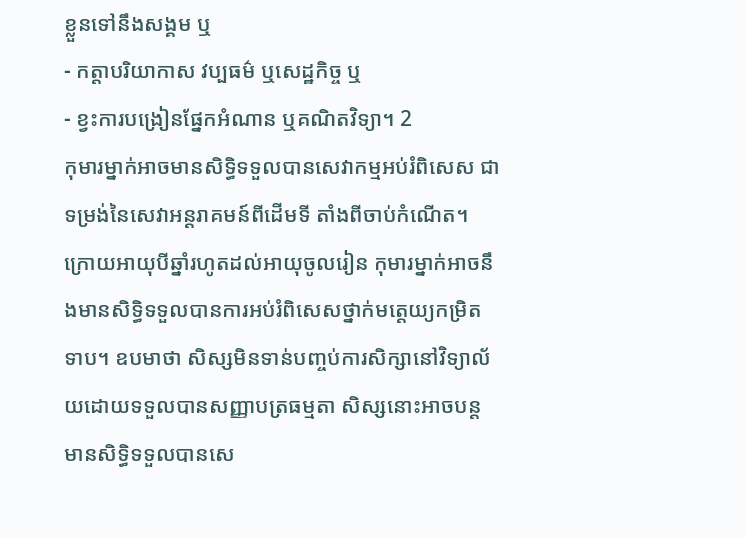ខ្លួនទៅនឹងសង្គម ឬ
- កត្តាបរិយាកាស វប្បធម៌ ឬសេដ្ឋកិច្ច ឬ
- ខ្វះការបង្រៀនផ្នែកអំណាន ឬគណិតវិទ្យា។ 2
កុមារម្នាក់អាចមានសិទ្ធិទទួលបានសេវាកម្មអប់រំពិសេស ជាទម្រង់នៃសេវាអន្តរាគមន៍ពីដើមទី តាំងពីចាប់កំណើត។ ក្រោយអាយុបីឆ្នាំរហូតដល់អាយុចូលរៀន កុមារម្នាក់អាចនឹងមានសិទ្ធិទទួលបានការអប់រំពិសេសថ្នាក់មត្តេយ្យកម្រិតទាប។ ឧបមាថា សិស្សមិនទាន់បញ្ចប់ការសិក្សានៅវិទ្យាល័យដោយទទួលបានសញ្ញាបត្រធម្មតា សិស្សនោះអាចបន្តមានសិទ្ធិទទួលបានសេ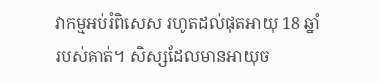វាកម្មអប់រំពិសេស រហូតដល់ផុតអាយុ 18 ឆ្នាំរបស់គាត់។ សិស្សដែលមានអាយុច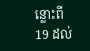ន្លោះពី 19 ដល់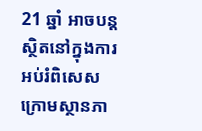21 ឆ្នាំ អាចបន្តស្ថិតនៅក្នុងការអប់រំពិសេស ក្រោមស្ថានភា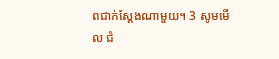ពជាក់ស្តែងណាមួយ។ 3 សូមមើល ជំ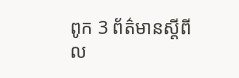ពូក 3 ព័ត៌មានស្តីពីល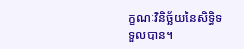ក្ខណៈវិនិច្ឆ័យនៃសិទ្ធិទទួលបាន។